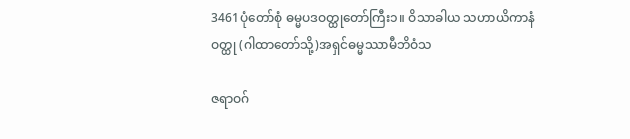3461ပုံတော်စုံ ဓမ္မပဒဝတ္ထုတော်ကြီး၁။ ဝိသာခါယ သဟာယိကာနံ ဝတ္ထု (ဂါထာတော်သို့)အရှင်ဓမ္မဿာမီဘိဝံသ

ဇရာဝဂ်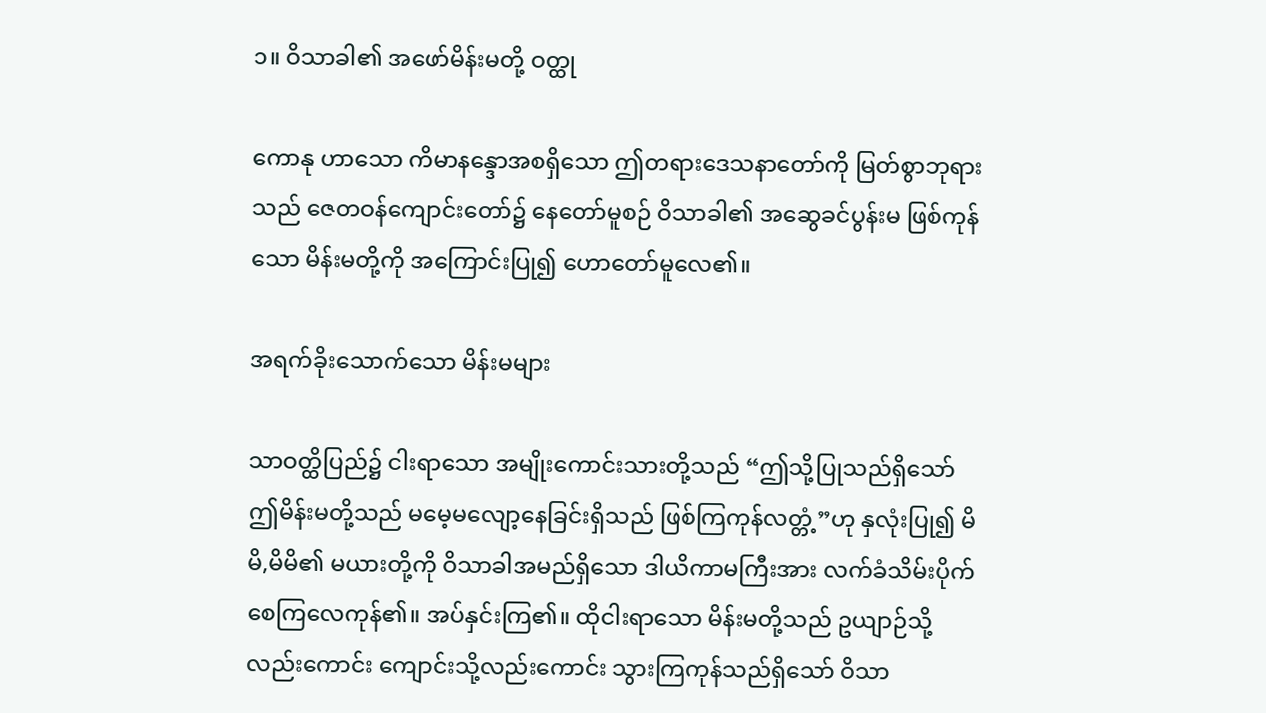၁။ ဝိသာခါ၏ အဖော်မိန်းမတို့ ဝတ္ထု

ကောနု ဟာသော ကိမာနန္ဒောအစရှိသော ဤတရားဒေသနာတော်ကို မြတ်စွာဘုရားသည် ဇေတဝန်ကျောင်းတော်၌ နေတော်မူစဉ် ဝိသာခါ၏ အဆွေခင်ပွန်းမ ဖြစ်ကုန်သော မိန်းမတို့ကို အကြောင်းပြု၍ ဟောတော်မူလေ၏။

အရက်ခိုးသောက်သော မိန်းမများ

သာဝတ္ထိပြည်၌ ငါးရာသော အမျိုးကောင်းသားတို့သည် “ဤသို့ပြုသည်ရှိသော် ဤမိန်းမတို့သည် မမေ့မလျော့နေခြင်းရှိသည် ဖြစ်ကြကုန်လတ္တံ့”ဟု နှလုံးပြု၍ မိမိ,မိမိ၏ မယားတို့ကို ဝိသာခါအမည်ရှိသော ဒါယိကာမကြီးအား လက်ခံသိမ်းပိုက်စေကြလေကုန်၏။ အပ်နှင်းကြ၏။ ထိုငါးရာသော မိန်းမတို့သည် ဥယျာဉ်သို့လည်းကောင်း ကျောင်းသို့လည်းကောင်း သွားကြကုန်သည်ရှိသော် ဝိသာ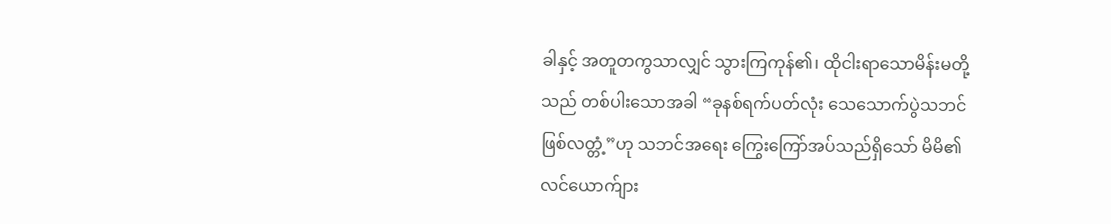ခါနှင့် အတူတကွသာလျှင် သွားကြကုန်၏၊ ထိုငါးရာသောမိန်းမတို့သည် တစ်ပါးသောအခါ “ခုနစ်ရက်ပတ်လုံး သေသောက်ပွဲသဘင် ဖြစ်လတ္တံ့”ဟု သဘင်အရေး ကြွေးကြော်အပ်သည်ရှိသော် မိမိ၏ လင်ယောက်ျား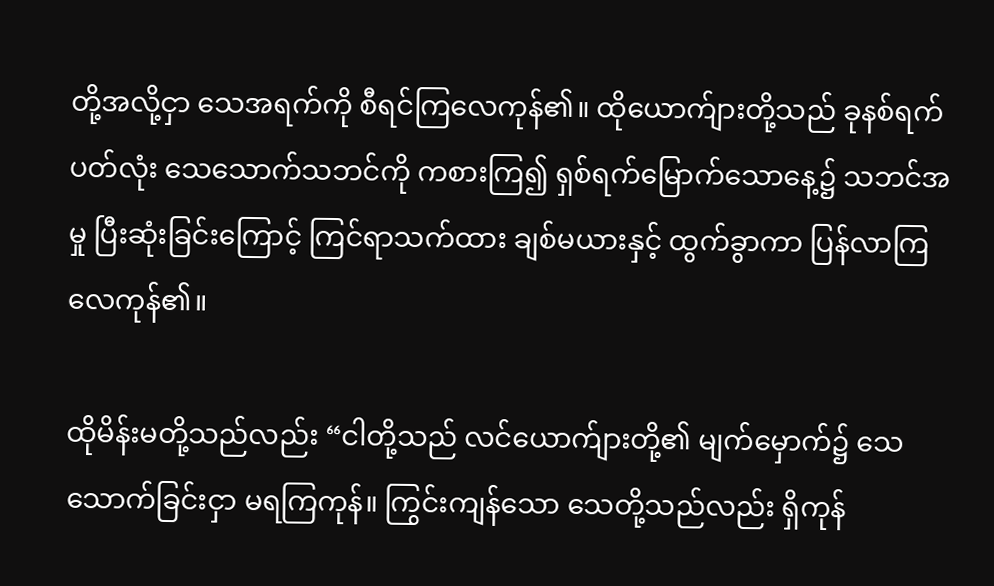တို့အလို့ငှာ သေအရက်ကို စီရင်ကြလေကုန်၏။ ထိုယောက်ျားတို့သည် ခုနစ်ရက်ပတ်လုံး သေသောက်သဘင်ကို ကစားကြ၍ ရှစ်ရက်မြောက်သောနေ့၌ သဘင်အမှု ပြီးဆုံးခြင်းကြောင့် ကြင်ရာသက်ထား ချစ်မယားနှင့် ထွက်ခွာကာ ပြန်လာကြလေကုန်၏။

ထိုမိန်းမတို့သည်လည်း “ငါတို့သည် လင်ယောက်ျားတို့၏ မျက်မှောက်၌ သေသောက်ခြင်းငှာ မရကြကုန်။ ကြွင်းကျန်သော သေတို့သည်လည်း ရှိကုန်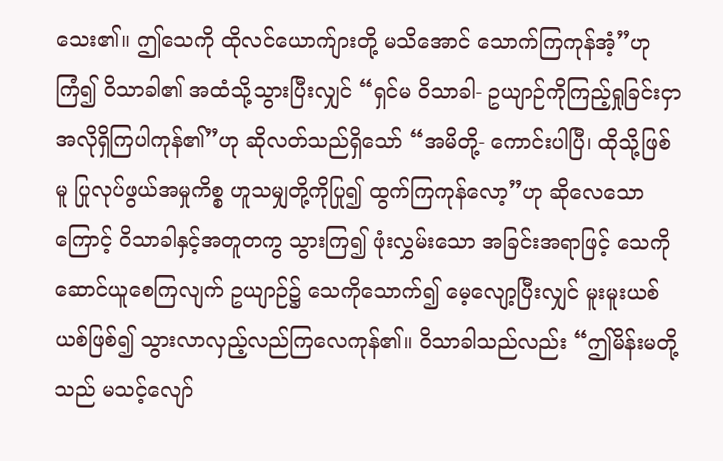သေး၏။ ဤသေကို ထိုလင်ယောက်ျားတို့ မသိအောင် သောက်ကြကုန်အံ့”ဟု ကြံ၍ ဝိသာခါ၏ အထံသို့သွားပြီးလျှင် “ရှင်မ ဝိသာခါ- ဥယျာဉ်ကိုကြည့်ရှုခြင်းငှာ အလိုရှိကြပါကုန်၏”ဟု ဆိုလတ်သည်ရှိသော် “အမိတို့- ကောင်းပါပြီ၊ ထိုသို့ဖြစ်မူ ပြုလုပ်ဖွယ်အမှုကိစ္စ ဟူသမျှတို့ကိုပြု၍ ထွက်ကြကုန်လော့”ဟု ဆိုလေသောကြောင့် ဝိသာခါနှင့်အတူတကွ သွားကြ၍ ဖုံးလွှမ်းသော အခြင်းအရာဖြင့် သေကို ဆောင်ယူစေကြလျက် ဥယျာဉ်၌ သေကိုသောက်၍ မေ့လျော့ပြီးလျှင် မူးမူးယစ်ယစ်ဖြစ်၍ သွားလာလှည့်လည်ကြလေကုန်၏။ ဝိသာခါသည်လည်း “ဤမိန်းမတို့သည် မသင့်လျော်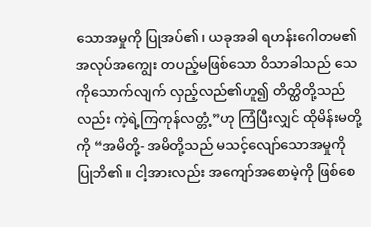သောအမှုကို ပြုအပ်၏၊ ယခုအခါ ရဟန်းဂေါတမ၏ အလုပ်အကျွေး တပည့်မဖြစ်သော ဝိသာခါသည် သေကိုသောက်လျက် လှည့်လည်၏ဟူ၍ တိတ္ထိတို့သည်လည်း ကဲ့ရဲ့ကြကုန်လတ္တံ့”ဟု ကြံပြီးလျှင် ထိုမိန်းမတို့ကို “အမိတို့- အမိတို့သည် မသင့်လျော်သောအမှုကို ပြုဘိ၏။ ငါ့အားလည်း အကျော်အစောမဲ့ကို ဖြစ်စေ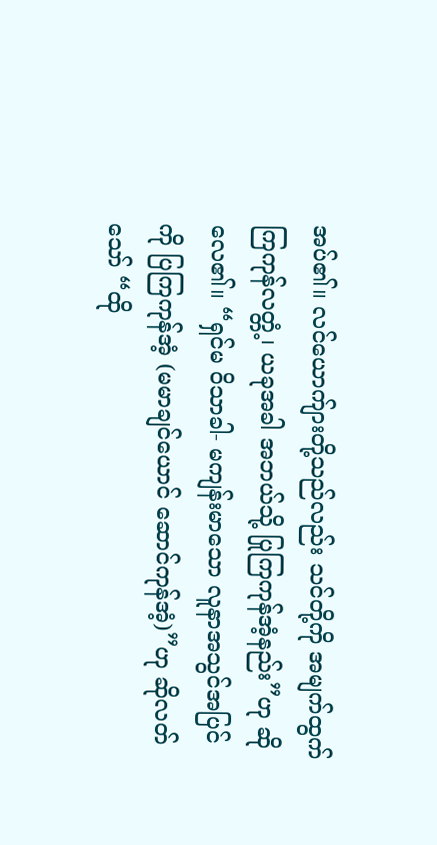အပ်၏။ လင်ယောက်ျားတို့သည်လည်း သင်တို့ကို အမျက်ထွက်ကြကုန်လတ္တံ့၊ ယခုအခါ အဘယ်သို့ ပြုကြကုန်အံ့နည်း”ဟု ဆိုလေ၏။ “ရှင်မ ဝိသာခါ- မကျန်းမာသော လူနာအသွင်အပြင်ကို ပြကြကုန်အံ့ (မမာချင်ယောင် ဆောင်ကုန်အံ့)”ဟု ဆိုလတ်သော် “ထို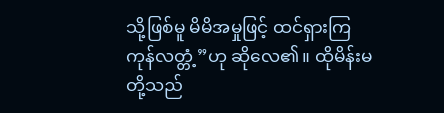သို့ဖြစ်မူ မိမိအမှုဖြင့် ထင်ရှားကြကုန်လတ္တံ့”ဟု ဆိုလေ၏။ ထိုမိန်းမတို့သည်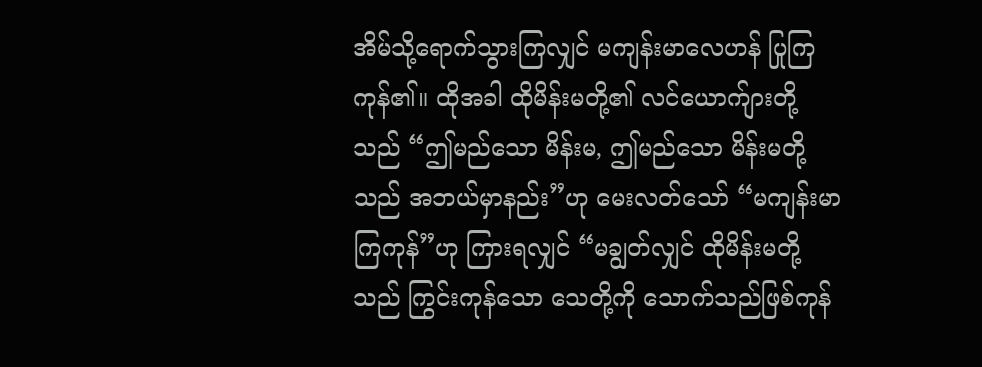အိမ်သို့ရောက်သွားကြလျှင် မကျန်းမာလေဟန် ပြုကြကုန်၏။ ထိုအခါ ထိုမိန်းမတို့၏ လင်ယောက်ျားတို့သည် “ဤမည်သော မိန်းမ, ဤမည်သော မိန်းမတို့သည် အဘယ်မှာနည်း”ဟု မေးလတ်သော် “မကျန်းမာကြကုန်”ဟု ကြားရလျှင် “မချွတ်လျှင် ထိုမိန်းမတို့သည် ကြွင်းကုန်သော သေတို့ကို သောက်သည်ဖြစ်ကုန်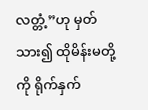လတ္တံ့”ဟု မှတ်သား၍ ထိုမိန်းမတို့ကို ရိုက်နှက်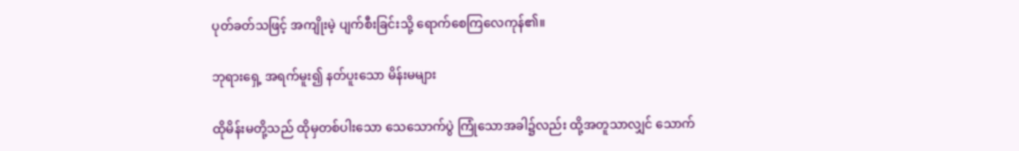ပုတ်ခတ်သဖြင့် အကျိုးမဲ့ ပျက်စီးခြင်းသို့ ရောက်စေကြလေကုန်၏။

ဘုရားရှေ့ အရက်မူး၍ နတ်ပူးသော မိန်းမများ

ထိုမိန်းမတို့သည် ထိုမှတစ်ပါးသော သေသောက်ပွဲ ကြုံသောအခါ၌လည်း ထို့အတူသာလျှင် သောက်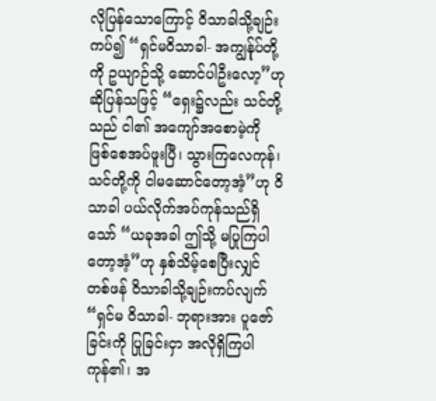လိုပြန်သောကြောင့် ဝိသာခါသို့ချဉ်းကပ်၍ “ရှင်မဝိသာခါ- အကျွန်ုပ်တို့ကို ဥယျာဉ်သို့ ဆောင်ပါဦးလော့”ဟု ဆိုပြန်သဖြင့် “ရှေး၌လည်း သင်တို့သည် ငါ၏ အကျော်အစောမဲ့ကို ဖြစ်စေအပ်ဖူးပြီ၊ သွားကြလေကုန်၊ သင်တို့ကို ငါမဆောင်တော့အံ့”ဟု ဝိသာခါ ပယ်လိုက်အပ်ကုန်သည်ရှိသော် “ယခုအခါ ဤသို့ မပြုကြပါတော့အံ့”ဟု နှစ်သိမ့်စေပြီးလျှင် တစ်ဖန် ဝိသာခါသို့ချဉ်းကပ်လျက် “ရှင်မ ဝိသာခါ- ဘုရားအား ပူဇော်ခြင်းကို ပြုခြင်းငှာ အလိုရှိကြပါကုန်၏၊ အ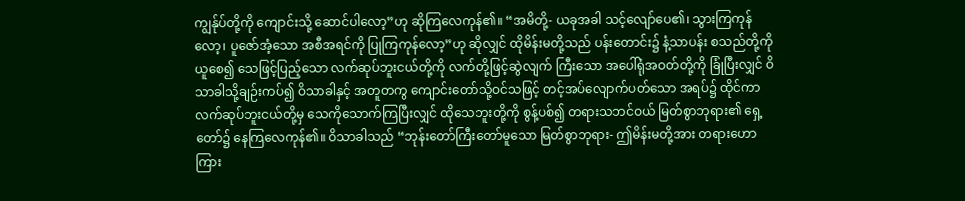ကျွန်ုပ်တို့ကို ကျောင်းသို့ ဆောင်ပါလော့”ဟု ဆိုကြလေကုန်၏။ “အမိတို့- ယခုအခါ သင့်လျော်ပေ၏၊ သွားကြကုန်လော့၊ ပူဇော်အံ့သော အစီအရင်ကို ပြုကြကုန်လော့”ဟု ဆိုလျှင် ထိုမိန်းမတို့သည် ပန်းတောင်း၌ နံ့သာပန်း စသည်တို့ကို ယူစေ၍ သေဖြင့်ပြည့်သော လက်ဆုပ်ဘူးငယ်တို့ကို လက်တို့ဖြင့်ဆွဲလျက် ကြီးသော အပေါ်ရုံအဝတ်တို့ကို ခြုံပြီးလျှင် ဝိသာခါသို့ချဉ်းကပ်၍ ဝိသာခါနှင့် အတူတကွ ကျောင်းတော်သို့ဝင်သဖြင့် တင့်အပ်လျောက်ပတ်သော အရပ်၌ ထိုင်ကာ လက်ဆုပ်ဘူးငယ်တို့မှ သေကိုသောက်ကြပြီးလျှင် ထိုသေဘူးတို့ကို စွန့်ပစ်၍ တရားသဘင်ဝယ် မြတ်စွာဘုရား၏ ရှေ့တော်၌ နေကြလေကုန်၏။ ဝိသာခါသည် “ဘုန်းတော်ကြီးတော်မူသော မြတ်စွာဘုရား- ဤမိန်းမတို့အား တရားဟောကြား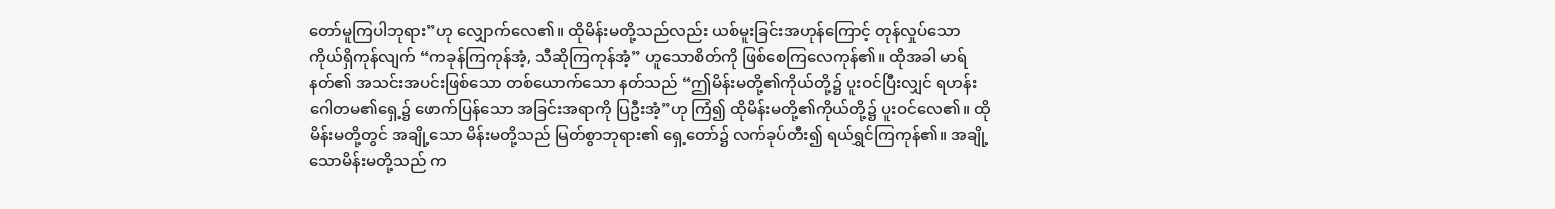တော်မူကြပါဘုရား”ဟု လျှောက်လေ၏။ ထိုမိန်းမတို့သည်လည်း ယစ်မူးခြင်းအဟုန်ကြောင့် တုန်လှုပ်သော ကိုယ်ရှိကုန်လျက် “ကခုန်ကြကုန်အံ့, သီဆိုကြကုန်အံ့” ဟူသောစိတ်ကို ဖြစ်စေကြလေကုန်၏။ ထိုအခါ မာရ်နတ်၏ အသင်းအပင်းဖြစ်သော တစ်ယောက်သော နတ်သည် “ဤမိန်းမတို့၏ကိုယ်တို့၌ ပူးဝင်ပြီးလျှင် ရဟန်းဂေါတမ၏ရှေ့၌ ဖောက်ပြန်သော အခြင်းအရာကို ပြဦးအံ့”ဟု ကြံ၍ ထိုမိန်းမတို့၏ကိုယ်တို့၌ ပူးဝင်လေ၏။ ထိုမိန်းမတို့တွင် အချို့သော မိန်းမတို့သည် မြတ်စွာဘုရား၏ ရှေ့တော်၌ လက်ခုပ်တီး၍ ရယ်ရွှင်ကြကုန်၏။ အချို့သောမိန်းမတို့သည် က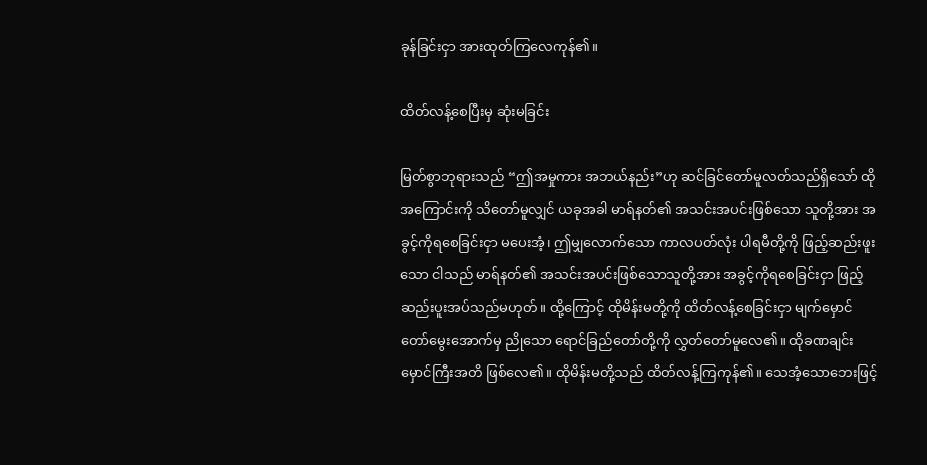ခုန်ခြင်းငှာ အားထုတ်ကြလေကုန်၏။

ထိတ်လန့်စေပြီးမှ ဆုံးမခြင်း

မြတ်စွာဘုရားသည် “ဤအမှုကား အဘယ်နည်း”ဟု ဆင်ခြင်တော်မူလတ်သည်ရှိသော် ထိုအကြောင်းကို သိတော်မူလျှင် ယခုအခါ မာရ်နတ်၏ အသင်းအပင်းဖြစ်သော သူတို့အား အခွင့်ကိုရစေခြင်းငှာ မပေးအံ့၊ ဤမျှလောက်သော ကာလပတ်လုံး ပါရမီတို့ကို ဖြည့်ဆည်းဖူးသော ငါသည် မာရ်နတ်၏ အသင်းအပင်းဖြစ်သောသူတို့အား အခွင့်ကိုရစေခြင်းငှာ ဖြည့်ဆည်းပူးအပ်သည်မဟုတ်။ ထို့ကြောင့် ထိုမိန်းမတို့ကို ထိတ်လန့်စေခြင်းငှာ မျက်မှောင်တော်မွေးအောက်မှ ညိုသော ရောင်ခြည်တော်တို့ကို လွှတ်တော်မူလေ၏။ ထိုခဏချင်း မှောင်ကြီးအတိ ဖြစ်လေ၏။ ထိုမိန်းမတို့သည် ထိတ်လန့်ကြကုန်၏။ သေအံ့သောဘေးဖြင့်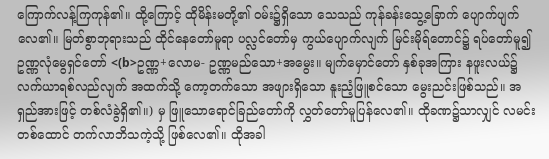ကြောက်လန့်ကြကုန်၏။ ထို့ကြောင့် ထိုမိန်းမတို့၏ ဝမ်း၌ရှိသော သေသည် ကုန်ခန်းသွေ့ခြောက် ပျောက်ပျက်လေ၏။ မြတ်စွာဘုရားသည် ထိုင်နေတော်မူရာ ပလ္လင်တော်မှ ကွယ်ပျောက်လျက် မြင်းမိုရ်တောင်၌ ရပ်တော်မူ၍ ဥဏ္ဏလုံမွေရှင်တော် <(b>ဥဏ္ဏ+လောမ- ဥဏ္ဏမည်သော+အမွေး။ မျက်မှောင်တော် နှစ်ခုအကြား နဖူးလယ်၌ လက်ယာရစ်လည်လျက် အထက်သို့ ကော့တက်သော အဖျားရှိသော နူးညံ့ဖြူစင်သော မွေးညင်းဖြစ်သည်။ အရှည်အားဖြင့် တစ်လံခွဲရှိ၏။) မှ ဖြူသောရောင်ခြည်တော်ကို လွှတ်တော်မူပြန်လေ၏။ ထိုခဏ၌သာလျှင် လမင်းတစ်ထောင် တက်လာဘိသကဲ့သို့ ဖြစ်လေ၏။ ထိုအခါ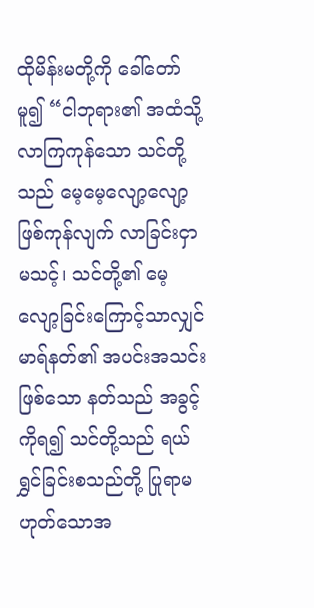ထိုမိန်းမတို့ကို ခေါ်တော်မူ၍ “ငါဘုရား၏ အထံသို့ လာကြကုန်သော သင်တို့သည် မေ့မေ့လျော့လျော့ ဖြစ်ကုန်လျက် လာခြင်းငှာ မသင့်၊ သင်တို့၏ မေ့လျော့ခြင်းကြောင့်သာလျှင် မာရ်နတ်၏ အပင်းအသင်းဖြစ်သော နတ်သည် အခွင့်ကိုရ၍ သင်တို့သည် ရယ်ရွှင်ခြင်းစသည်တို့ ပြုရာမဟုတ်သောအ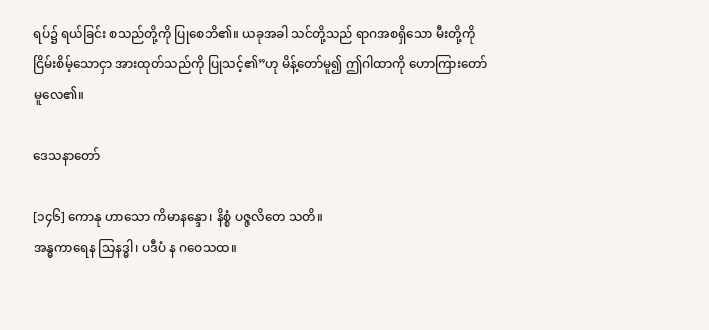ရပ်၌ ရယ်ခြင်း စသည်တို့ကို ပြုစေဘိ၏။ ယခုအခါ သင်တို့သည် ရာဂအစရှိသော မီးတို့ကို ငြိမ်းစိမ့်သောငှာ အားထုတ်သည်ကို ပြုသင့်၏”ဟု မိန့်တော်မူ၍ ဤဂါထာကို ဟောကြားတော်မူလေ၏။

ဒေသနာတော်

[၁၄၆] ကောနု ဟာသော ကိမာနန္ဒော၊ နိစ္စံ ပဇ္ဇလိတေ သတိ။
အန္ဓကာရေန သြနဒ္ဓါ၊ ပဒီပံ န ဂဝေသထ။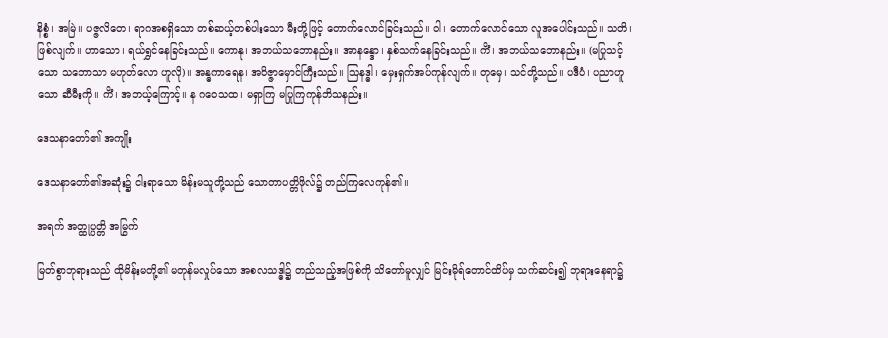နိစ္စံ၊ အမြဲ။ ပဇ္ဇလိတေ၊ ရာဂအစရှိသော တစ်ဆယ့်တစ်ပါးသော မီးတို့ဖြင့် တောက်လောင်ခြင်းသည်။ ဝါ၊ တောက်လောင်သော လူအပေါင်းသည်။ သတိ၊ ဖြစ်လျက်။ ဟာသော၊ ရယ်ရွှင်နေခြင်းသည်။ ကောနု၊ အဘယ်သဘောနည်း။ အာနန္ဒော၊ နှစ်သက်နေခြင်းသည်။ ကိံ၊ အဘယ်သဘောနည်း။ (မပြုသင့်သော သဘောသာ မဟုတ်လော ဟူလို)။ အန္ဓကာရေန၊ အဝိဇ္ဇာမှောင်ကြီးသည်။ သြနဒ္ဓါ၊ မှေးရှက်အပ်ကုန်လျက်။ တုမှေ၊ သင်တို့သည်။ ပဒီပံ၊ ပညာဟူသော ဆီမီးကို။ ကိံ၊ အဘယ့်ကြောင့်။ န ဂဝေသထ၊ မရှာကြ မပြုကြကုန်ဘိသနည်း။

ဒေသနာတော်၏ အကျိုး

ဒေသနာတော်၏အဆုံး၌ ငါးရာသော မိန်းမသူတို့သည် သောတာပတ္တိဖိုလ်၌ တည်ကြလေကုန်၏။

အရက် အတ္ထုပ္ပတ္တိ အမြွက်

မြတ်စွာဘုရားသည် ထိုမိန်းမတို့၏ မတုန်မလှုပ်သော အစလသဒ္ဓါ၌ တည်သည့်အဖြစ်ကို သိတော်မူလျှင် မြင်းမိုရ်တောင်ထိပ်မှ သက်ဆင်း၍ ဘုရားနေရာ၌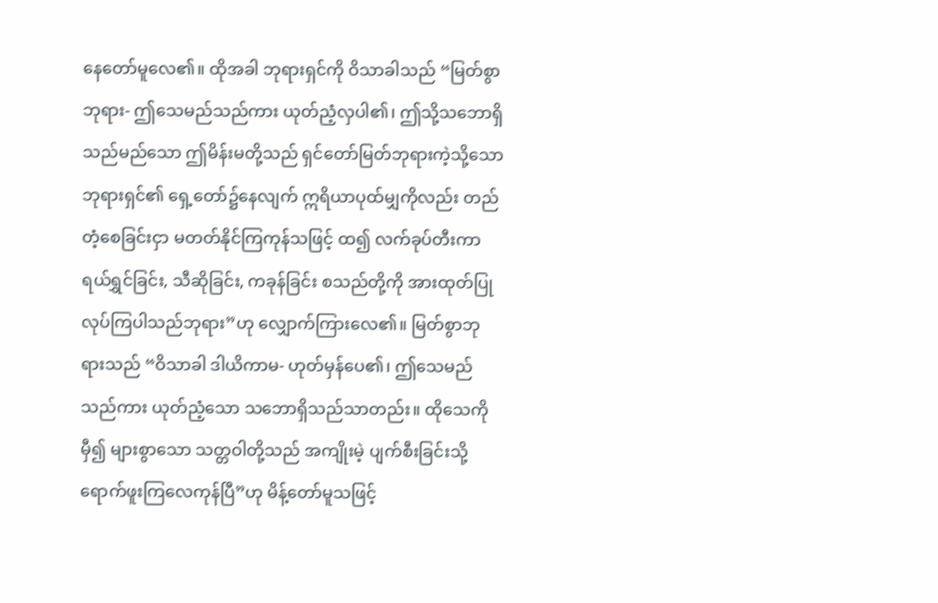နေတော်မူလေ၏။ ထိုအခါ ဘုရားရှင်ကို ဝိသာခါသည် “မြတ်စွာဘုရား- ဤသေမည်သည်ကား ယုတ်ညံ့လှပါ၏၊ ဤသို့သဘောရှိသည်မည်သော ဤမိန်းမတို့သည် ရှင်တော်မြတ်ဘုရားကဲ့သို့သော ဘုရားရှင်၏ ရှေ့တော်၌နေလျက် ဣရိယာပုထ်မျှကိုလည်း တည်တံ့စေခြင်းငှာ မတတ်နိုင်ကြကုန်သဖြင့် ထ၍ လက်ခုပ်တီးကာ ရယ်ရွှင်ခြင်း, သီဆိုခြင်း, ကခုန်ခြင်း စသည်တို့ကို အားထုတ်ပြုလုပ်ကြပါသည်ဘုရား”ဟု လျှောက်ကြားလေ၏။ မြတ်စွာဘုရားသည် “ဝိသာခါ ဒါယိကာမ- ဟုတ်မှန်ပေ၏၊ ဤသေမည်သည်ကား ယုတ်ညံ့သော သဘောရှိသည်သာတည်း။ ထိုသေကိုမှီ၍ များစွာသော သတ္တဝါတို့သည် အကျိုးမဲ့ ပျက်စီးခြင်းသို့ ရောက်ဖူးကြလေကုန်ပြီ”ဟု မိန့်တော်မူသဖြင့်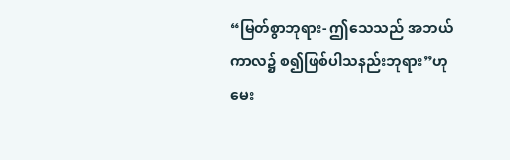“မြတ်စွာဘုရား- ဤသေသည် အဘယ်ကာလ၌ စ၍ဖြစ်ပါသနည်းဘုရား”ဟု မေး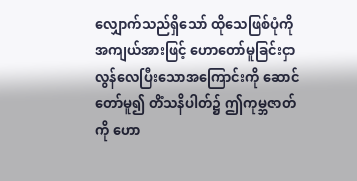လျှောက်သည်ရှိသော် ထိုသေဖြစ်ပုံကို အကျယ်အားဖြင့် ဟောတော်မူခြင်းငှာ လွန်လေပြီးသောအကြောင်းကို ဆောင်တော်မူ၍ တိံသနိပါတ်၌ ဤကုမ္ဘဇာတ်ကို ဟော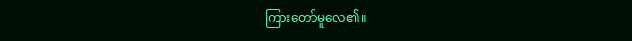ကြားတော်မူလေ၏။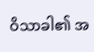ဝိသာခါ၏ အ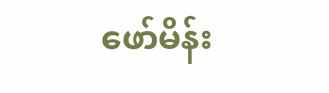ဖော်မိန်း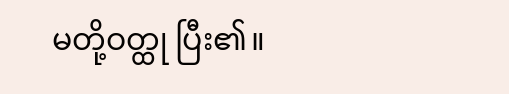မတို့ဝတ္ထု ပြီး၏။